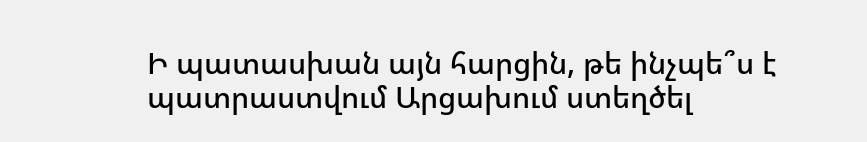Ի պատասխան այն հարցին, թե ինչպե՞ս է պատրաստվում Արցախում ստեղծել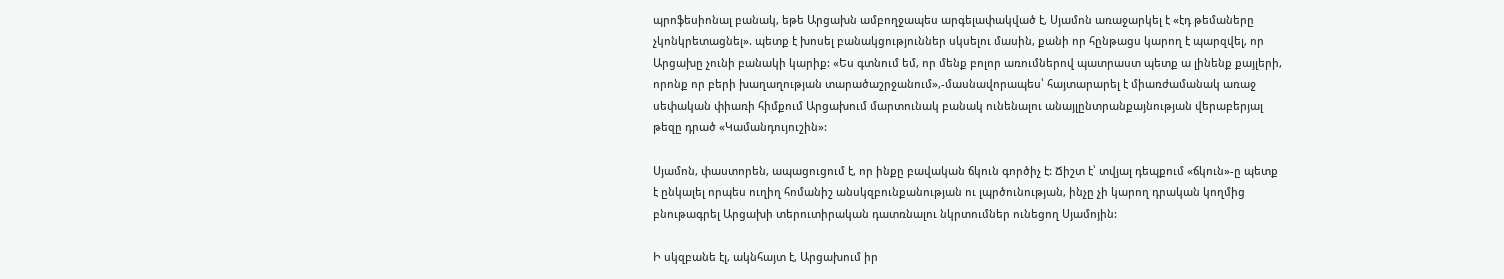պրոֆեսիոնալ բանակ, եթե Արցախն ամբողջապես արգելափակված է, Սյամոն առաջարկել է «էդ թեմաները չկոնկրետացնել». պետք է խոսել բանակցություններ սկսելու մասին, քանի որ հընթացս կարող է պարզվել, որ Արցախը չունի բանակի կարիք: «Ես գտնում եմ, որ մենք բոլոր առումներով պատրաստ պետք ա լինենք քայլերի, որոնք որ բերի խաղաղության տարածաշրջանում»,-մասնավորապես՝ հայտարարել է միառժամանակ առաջ սեփական փիառի հիմքում Արցախում մարտունակ բանակ ունենալու անայլընտրանքայնության վերաբերյալ թեզը դրած «Կամանդույուշին»:

Սյամոն, փաստորեն, ապացուցում է, որ ինքը բավական ճկուն գործիչ է: Ճիշտ է՝ տվյալ դեպքում «ճկուն»-ը պետք է ընկալել որպես ուղիղ հոմանիշ անսկզբունքանության ու լպրծունության, ինչը չի կարող դրական կողմից բնութագրել Արցախի տերուտիրական դատռնալու նկրտումներ ունեցող Սյամոյին:

Ի սկզբանե էլ, ակնհայտ է, Արցախում իր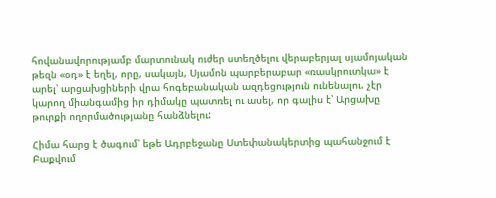հովանավորությամբ մարտունակ ուժեր ստեղծելու վերաբերյալ սյամոյական թեզն «օդ» է եղել, որը, սակայն, Սյամոն պարբերաբար «ռասկրուտկա» է արել՝ արցախցիների վրա հոգեբանական ազդեցություն ունենալու. չէր կարող միանգամից իր դիմակը պատռել ու ասել, որ գալիս է՝ Արցախը թուրքի ողորմածությանը հանձնելու:

Հիմա հարց է ծագում՝ եթե Ադրբեջանը Ստեփանակերտից պահանջում է Բաքվում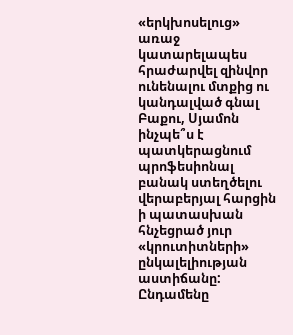«երկխոսելուց» առաջ կատարելապես հրաժարվել զինվոր ունենալու մտքից ու կանդալված գնալ Բաքու, Սյամոն ինչպե՞ս է պատկերացնում պրոֆեսիոնալ բանակ ստեղծելու վերաբերյալ հարցին ի պատասխան հնչեցրած յուր «կրուտիտների» ընկալելիության աստիճանը: Ընդամենը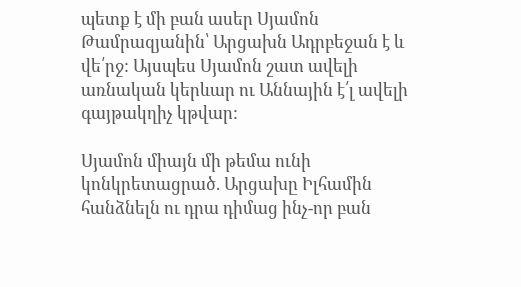պետք է մի բան ասեր Սյամոն Թամրազյանին՝ Արցախն Ադրբեջան է և վե՛րջ: Այսպես Սյամոն շատ ավելի առնական կերևար ու Աննային է՛լ ավելի գայթակղիչ կթվար:

Սյամոն միայն մի թեմա ունի կոնկրետացրած. Արցախը Իլհամին հանձնելն ու դրա դիմաց ինչ-որ բան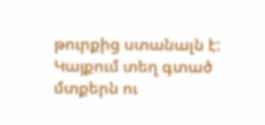թուրքից ստանալն է:
Կայքում տեղ գտած մտքերն ու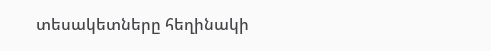տեսակետները հեղինակի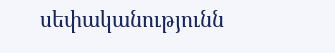սեփականությունն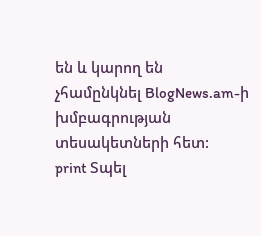են և կարող են չհամընկնել BlogNews.am-ի խմբագրության տեսակետների հետ:
print Տպել